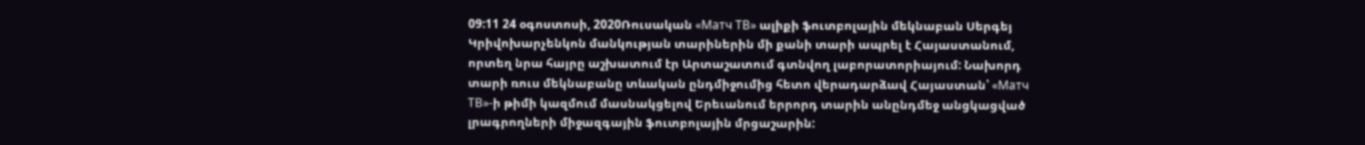09:11 24 օգոստոսի, 2020Ռուսական «Матч ТВ» ալիքի ֆուտբոլային մեկնաբան Սերգեյ Կրիվոխարչենկոն մանկության տարիներին մի քանի տարի ապրել է Հայաստանում, որտեղ նրա հայրը աշխատում էր Արտաշատում գտնվող լաբորատորիայում: Նախորդ տարի ռուս մեկնաբանը տևական ընդմիջումից հետո վերադարձավ Հայաստան՝ «Матч ТВ»-ի թիմի կազմում մասնակցելով Երեւանում երրորդ տարին անընդմեջ անցկացված լրագրողների միջազգային ֆուտբոլային մրցաշարին: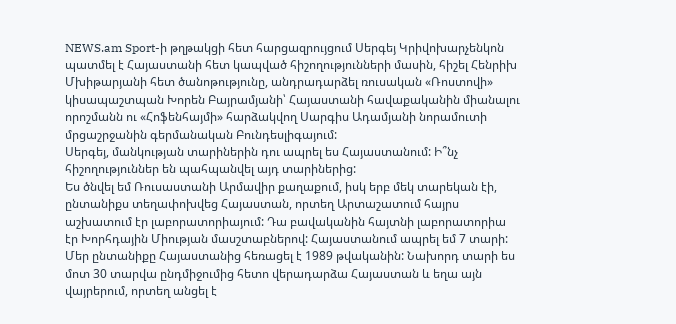NEWS.am Sport-ի թղթակցի հետ հարցազրույցում Սերգեյ Կրիվոխարչենկոն պատմել է Հայաստանի հետ կապված հիշողությունների մասին, հիշել Հենրիխ Մխիթարյանի հետ ծանոթությունը, անդրադարձել ռուսական «Ռոստովի» կիսապաշտպան Խորեն Բայրամյանի՝ Հայաստանի հավաքականին միանալու որոշմանն ու «Հոֆենհայմի» հարձակվող Սարգիս Ադամյանի նորամուտի մրցաշրջանին գերմանական Բունդեսլիգայում:
Սերգեյ, մանկության տարիներին դու ապրել ես Հայաստանում: Ի՞նչ հիշողություններ են պահպանվել այդ տարիներից:
Ես ծնվել եմ Ռուսաստանի Արմավիր քաղաքում, իսկ երբ մեկ տարեկան էի, ընտանիքս տեղափոխվեց Հայաստան, որտեղ Արտաշատում հայրս աշխատում էր լաբորատորիայում: Դա բավականին հայտնի լաբորատորիա էր Խորհդային Միության մասշտաբներով: Հայաստանում ապրել եմ 7 տարի: Մեր ընտանիքը Հայաստանից հեռացել է 1989 թվականին: Նախորդ տարի ես մոտ 30 տարվա ընդմիջումից հետո վերադարձա Հայաստան և եղա այն վայրերում, որտեղ անցել է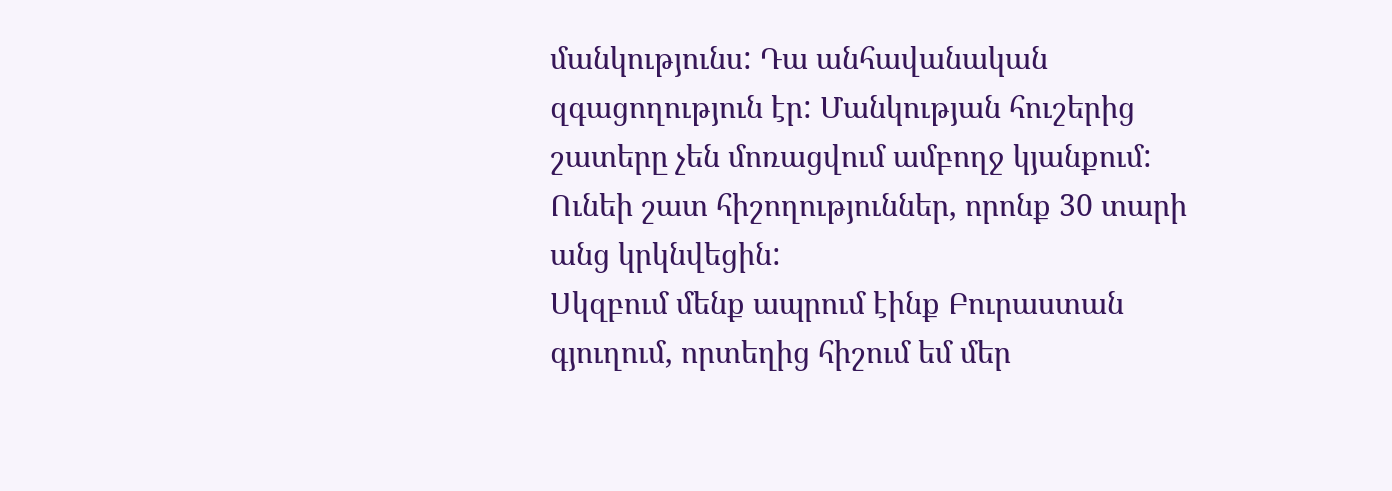մանկությունս: Դա անհավանական զգացողություն էր: Մանկության հուշերից շատերը չեն մոռացվում ամբողջ կյանքում: Ունեի շատ հիշողություններ, որոնք 30 տարի անց կրկնվեցին:
Սկզբում մենք ապրում էինք Բուրաստան գյուղում, որտեղից հիշում եմ մեր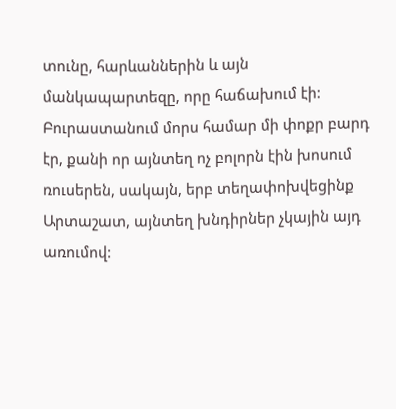տունը, հարևաններին և այն մանկապարտեզը, որը հաճախում էի: Բուրաստանում մորս համար մի փոքր բարդ էր, քանի որ այնտեղ ոչ բոլորն էին խոսում ռուսերեն, սակայն, երբ տեղափոխվեցինք Արտաշատ, այնտեղ խնդիրներ չկային այդ առումով: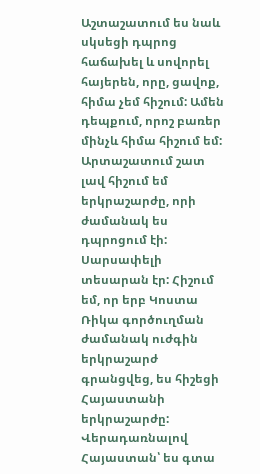Աշտաշատում ես նաև սկսեցի դպրոց հաճախել և սովորել հայերեն, որը, ցավոք, հիմա չեմ հիշում: Ամեն դեպքում, որոշ բառեր մինչև հիմա հիշում եմ: Արտաշատում շատ լավ հիշում եմ երկրաշարժը, որի ժամանակ ես դպրոցում էի: Սարսափելի տեսարան էր: Հիշում եմ, որ երբ Կոստա Ռիկա գործուղման ժամանակ ուժգին երկրաշարժ գրանցվեց, ես հիշեցի Հայաստանի երկրաշարժը:
Վերադառնալով Հայաստան՝ ես գտա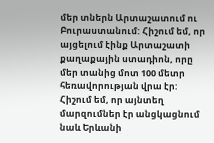մեր տներն Արտաշատում ու Բուրաստանում: Հիշում եմ, որ այցելում էինք Արտաշատի քաղաքային ստադիոն, որը մեր տանից մոտ 100 մետր հեռավորության վրա էր: Հիշում եմ, որ այնտեղ մարզումներ էր անցկացնում նաև Երևանի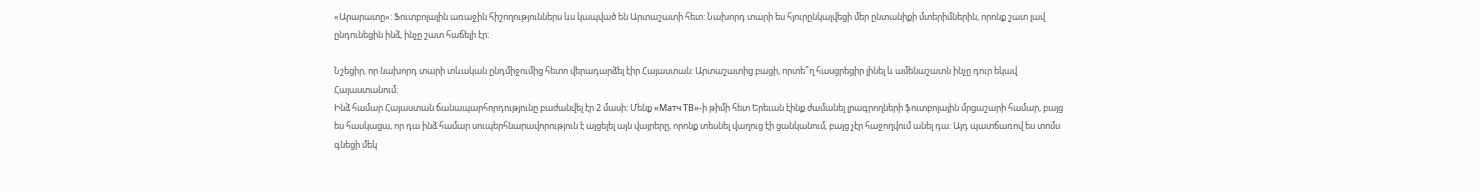«Արարատը»: Ֆուտբոլային առաջին հիշողություններս ևս կապված են Արտաշատի հետ: Նախորդ տարի ես հյուրընկալվեցի մեր ընտանիքի մտերիմներին, որոնք շատ լավ ընդունեցին ինձ, ինչը շատ հաճելի էր:

Նշեցիր, որ նախորդ տարի տևական ընդմիջումից հետո վերադարձել էիր Հայաստան: Արտաշատից բացի, որտե՞ղ հասցրեցիր լինել և ամենաշատն ինչը դուր եկավ Հայաստանում:
Ինձ համար Հայաստան ճանապարհորդությունը բաժանվել էր 2 մասի: Մենք «Матч ТВ»-ի թիմի հետ Երեւան էինք ժամանել լրագրողների ֆուտբոլային մրցաշարի համար, բայց ես հասկացա, որ դա ինձ համար սուպերհնարավորություն է այցելել այն վայրերը, որոնք տեսնել վաղուց էի ցանկանում, բայց չէր հաջողվում անել դա: Այդ պատճառով ես տոմս գնեցի մեկ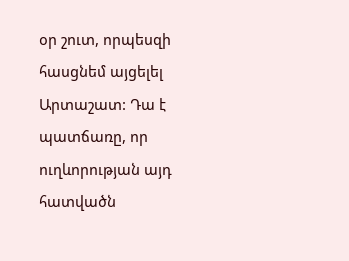օր շուտ, որպեսզի հասցնեմ այցելել Արտաշատ: Դա է պատճառը, որ ուղևորության այդ հատվածն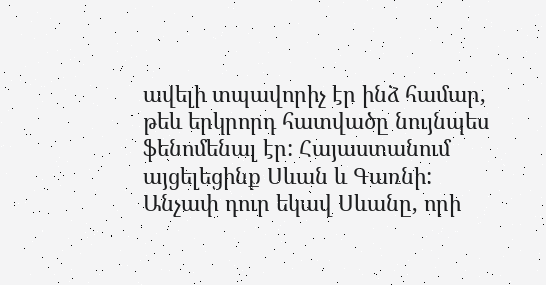ավելի տպավորիչ էր ինձ համար, թեև երկրորդ հատվածը նույնպես ֆենոմենալ էր: Հայաստանում այցելեցինք Սևան և Գառնի: Անչափ դուր եկավ Սևանը, որի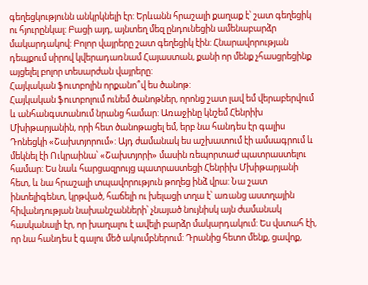գեղեցկությունն անկրկնելի էր: Երևանն հրաշալի քաղաք է՝ շատ գեղեցիկ ու հյուրընկալ: Բացի այդ, այնտեղ մեզ ընդունեցին ամենաբարձր մակարդակով: Բոլոր վայրերը շատ գեղեցիկ էին: Հնարավորության դեպքում սիրով կվերադառնամ Հայաստան, քանի որ մենք չհասցրեցինք այցելել բոլոր տեսարժան վայրերը:
Հայկական ֆուտբոլին որքանո՞վ ես ծանոթ:
Հայկական ֆուտբոլում ունեմ ծանոթներ, որոնց շատ լավ եմ վերաբերվում և անհանգստանում նրանց համար: Առաջինը կնշեմ Հենրիխ Մխիթարյանին, որի հետ ծանոթացել եմ, երբ նա հանդես էր գալիս Դոնեցկի «Շախտյորում»: Այդ ժամանակ ես աշխատում էի ամսագրում և մեկնել էի Ուկրաինա՝ «Շախտյորի» մասին ռեպորտաժ պատրաստելու համար: Ես նաև հարցազրույց պատրաստեցի Հենրիխ Մխիթարյանի հետ, և նա հրաշալի տպավորություն թողեց ինձ վրա: Նա շատ ինտելիգենտ, կրթված, հաճելի ու խելացի տղա է՝ առանց աստղային հիվանդության նախանշանների՝ չնայած նույնիսկ այն ժամանակ հասկանալի էր, որ խաղալու է ավելի բարձր մակարդակում: Ես վստահ էի, որ նա հանդես է գալու մեծ ակումբներում: Դրանից հետո մենք, ցավոք,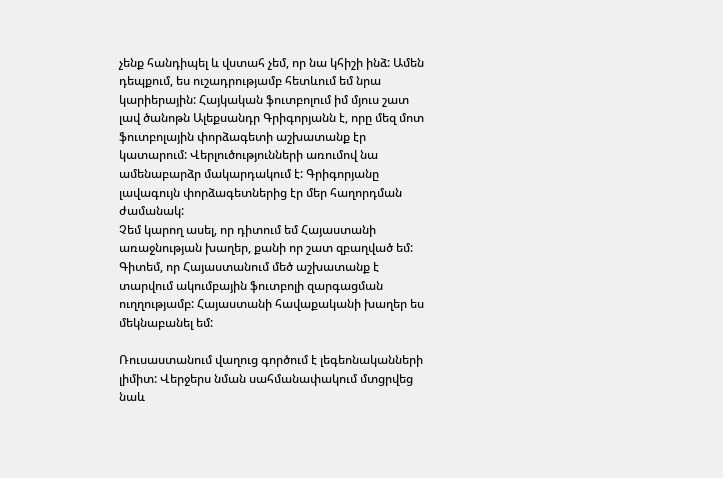չենք հանդիպել և վստահ չեմ, որ նա կհիշի ինձ: Ամեն դեպքում, ես ուշադրությամբ հետևում եմ նրա կարիերային: Հայկական ֆուտբոլում իմ մյուս շատ լավ ծանոթն Ալեքսանդր Գրիգորյանն է, որը մեզ մոտ ֆուտբոլային փորձագետի աշխատանք էր կատարում: Վերլուծությունների առումով նա ամենաբարձր մակարդակում է: Գրիգորյանը լավագույն փորձագետներից էր մեր հաղորդման ժամանակ:
Չեմ կարող ասել, որ դիտում եմ Հայաստանի առաջնության խաղեր, քանի որ շատ զբաղված եմ: Գիտեմ, որ Հայաստանում մեծ աշխատանք է տարվում ակումբային ֆուտբոլի զարգացման ուղղությամբ: Հայաստանի հավաքականի խաղեր ես մեկնաբանել եմ:

Ռուսաստանում վաղուց գործում է լեգեոնականների լիմիտ: Վերջերս նման սահմանափակում մտցրվեց նաև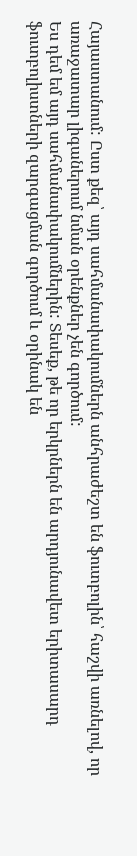Հայաստանում: Ըստ քեզ՝ այդ սահմանափակումներն անհրաժեշտ են ֆուտբոլին՝ հաշվի առնելով, որ առաջատար լիգաներում նման օրենքներ չեն գործում:
Ես դեմ եմ այդ սահմանափակումներին: Տեսեք, թե որ երկրներն են արդյունավետ երիտասարդ ֆուտբոլիստների զարգացման գործում և օրինակ են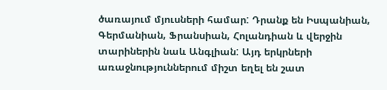ծառայում մյուսների համար: Դրանք են Իսպանիան, Գերմանիան, Ֆրանսիան, Հոլանդիան և վերջին տարիներին նաև Անգլիան: Այդ երկրների առաջնություններում միշտ եղել են շատ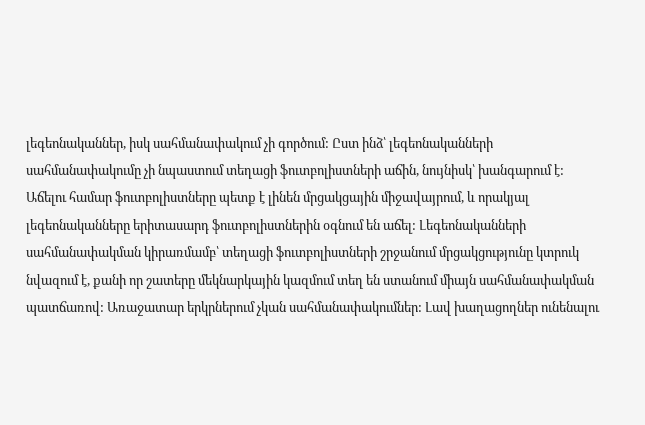լեգեոնականներ, իսկ սահմանափակում չի գործում: Ըստ ինձ՝ լեգեոնականների սահմանափակումը չի նպաստում տեղացի ֆուտբոլիստների աճին, նույնիսկ՝ խանգարում է: Աճելու համար ֆուտբոլիստները պետք է լինեն մրցակցային միջավայրում, և որակյալ լեգեոնականները երիտասարդ ֆուտբոլիստներին օգնում են աճել: Լեգեոնականների սահմանափակման կիրառմամբ՝ տեղացի ֆուտբոլիստների շրջանում մրցակցությունը կտրուկ նվազում է, քանի որ շատերը մեկնարկային կազմում տեղ են ստանում միայն սահմանափակման պատճառով: Առաջատար երկրներում չկան սահմանափակումներ: Լավ խաղացողներ ունենալու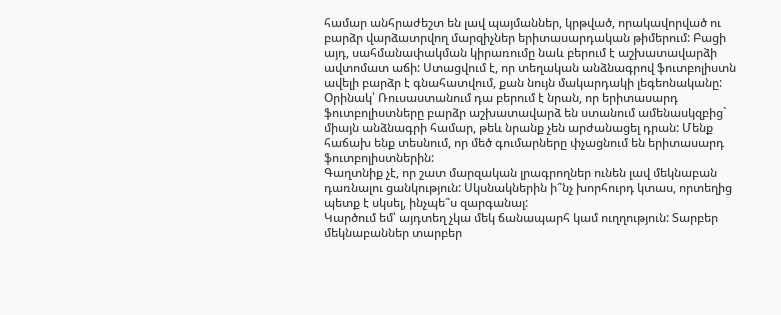համար անհրաժեշտ են լավ պայմաններ, կրթված, որակավորված ու բարձր վարձատրվող մարզիչներ երիտասարդական թիմերում: Բացի այդ, սահմանափակման կիրառումը նաև բերում է աշխատավարձի ավտոմատ աճի: Ստացվում է, որ տեղական անձնագրով ֆուտբոլիստն ավելի բարձր է գնահատվում, քան նույն մակարդակի լեգեոնականը: Օրինակ՝ Ռուսաստանում դա բերում է նրան, որ երիտասարդ ֆուտբոլիստները բարձր աշխատավարձ են ստանում ամենասկզբից` միայն անձնագրի համար, թեև նրանք չեն արժանացել դրան: Մենք հաճախ ենք տեսնում, որ մեծ գումարները փչացնում են երիտասարդ ֆուտբոլիստներին:
Գաղտնիք չէ, որ շատ մարզական լրագրողներ ունեն լավ մեկնաբան դառնալու ցանկություն: Սկսնակներին ի՞նչ խորհուրդ կտաս, որտեղից պետք է սկսել, ինչպե՞ս զարգանալ:
Կարծում եմ՝ այդտեղ չկա մեկ ճանապարհ կամ ուղղություն: Տարբեր մեկնաբաններ տարբեր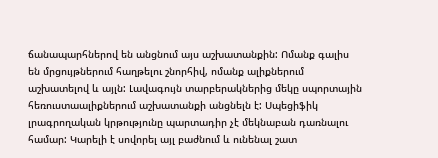ճանապարհներով են անցնում այս աշխատանքին: Ոմանք գալիս են մրցույթներում հաղթելու շնորհիվ, ոմանք ալիքներում աշխատելով և այլն: Լավագույն տարբերակներից մեկը սպորտային հեռուստաալիքներում աշխատանքի անցնելն է: Սպեցիֆիկ լրագրողական կրթությունը պարտադիր չէ մեկնաբան դառնալու համար: Կարելի է սովորել այլ բաժնում և ունենալ շատ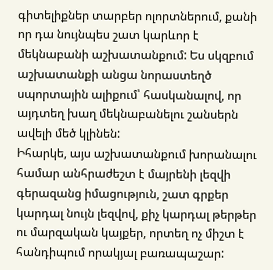գիտելիքներ տարբեր ոլորտներում, քանի որ դա նույնպես շատ կարևոր է մեկնաբանի աշխատանքում: Ես սկզբում աշխատանքի անցա նորաստեղծ սպորտային ալիքում՝ հասկանալով, որ այդտեղ խաղ մեկնաբանելու շանսերն ավելի մեծ կլինեն:
Իհարկե, այս աշխատանքում խորանալու համար անհրաժեշտ է մայրենի լեզվի գերազանց իմացություն, շատ գրքեր կարդալ նույն լեզվով, քիչ կարդալ թերթեր ու մարզական կայքեր, որտեղ ոչ միշտ է հանդիպում որակյալ բառապաշար: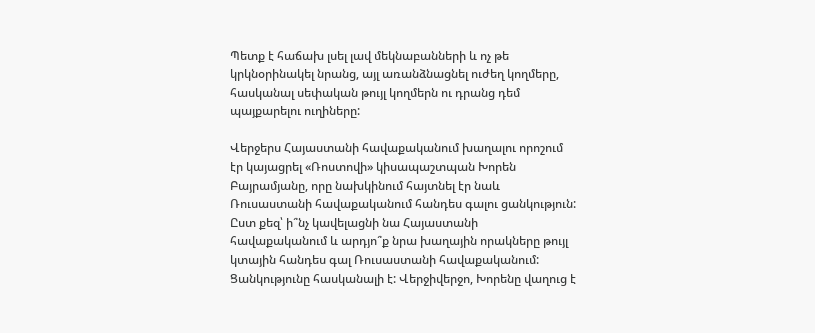Պետք է հաճախ լսել լավ մեկնաբանների և ոչ թե կրկնօրինակել նրանց, այլ առանձնացնել ուժեղ կողմերը, հասկանալ սեփական թույլ կողմերն ու դրանց դեմ պայքարելու ուղիները:

Վերջերս Հայաստանի հավաքականում խաղալու որոշում էր կայացրել «Ռոստովի» կիսապաշտպան Խորեն Բայրամյանը, որը նախկինում հայտնել էր նաև Ռուսաստանի հավաքականում հանդես գալու ցանկություն: Ըստ քեզ՝ ի՞նչ կավելացնի նա Հայաստանի հավաքականում և արդյո՞ք նրա խաղային որակները թույլ կտային հանդես գալ Ռուսաստանի հավաքականում:
Ցանկությունը հասկանալի է: Վերջիվերջո, Խորենը վաղուց է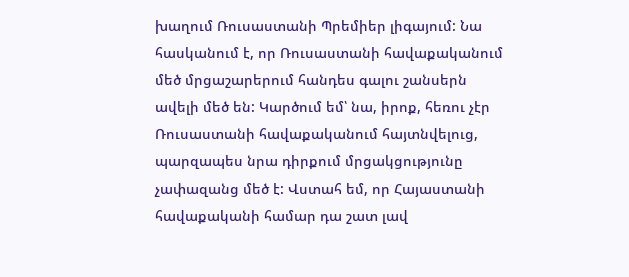խաղում Ռուսաստանի Պրեմիեր լիգայում: Նա հասկանում է, որ Ռուսաստանի հավաքականում մեծ մրցաշարերում հանդես գալու շանսերն ավելի մեծ են: Կարծում եմ՝ նա, իրոք, հեռու չէր Ռուսաստանի հավաքականում հայտնվելուց, պարզապես նրա դիրքում մրցակցությունը չափազանց մեծ է: Վստահ եմ, որ Հայաստանի հավաքականի համար դա շատ լավ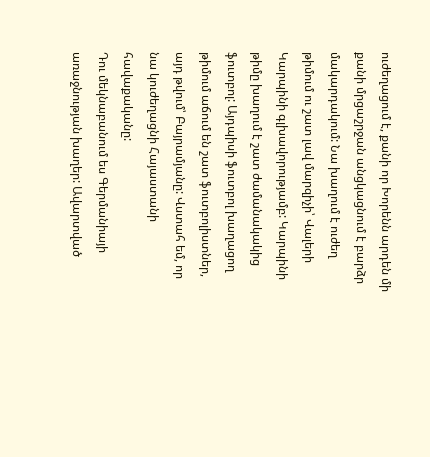ուժեղացում է, քանի որ Խորենն արդեն մի քանի մրցաշրջան անցկացնում է բարձր մակարդակում: Նա խաղում է ուժեղ թիմում ու շատ լավ մարզիչի՝ Վալերի Կարպինի գլխավորությամբ: Կարպինի թիմը խաղում է շատ ժամանակակից ֆուտբոլ: Այդպիսի ֆուտբոլ խաղացող թիմում աճում են շատ ֆուտբոլիստներ, այդ թվում՝ Բայրամյանը: Վստահ եմ, որ նա կուժեղացնի Հայաստանի հավաքականը:
Դու մեկնաբանում ես Գերմանիայի առաջնության խաղեր: Ավարտված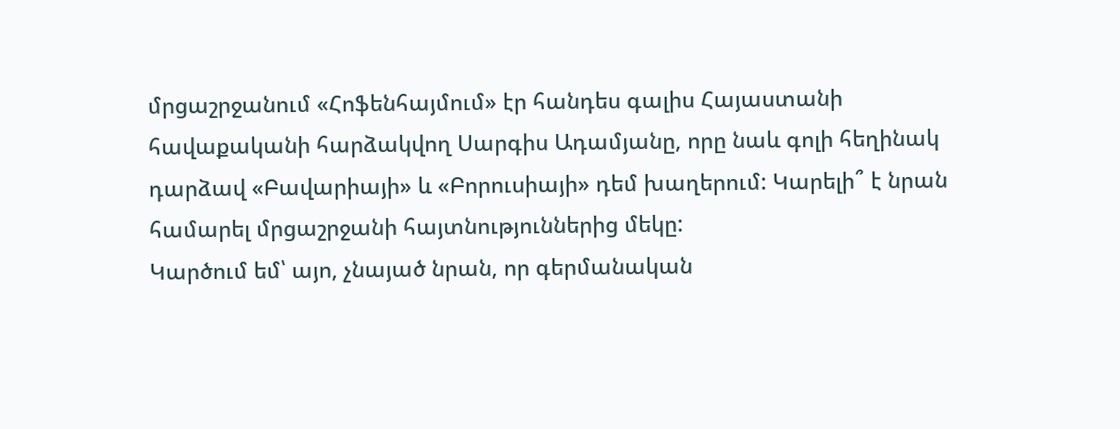մրցաշրջանում «Հոֆենհայմում» էր հանդես գալիս Հայաստանի հավաքականի հարձակվող Սարգիս Ադամյանը, որը նաև գոլի հեղինակ դարձավ «Բավարիայի» և «Բորուսիայի» դեմ խաղերում: Կարելի՞ է նրան համարել մրցաշրջանի հայտնություններից մեկը:
Կարծում եմ՝ այո, չնայած նրան, որ գերմանական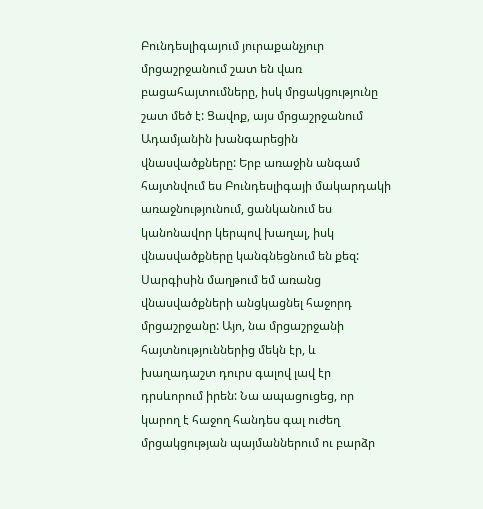Բունդեսլիգայում յուրաքանչյուր մրցաշրջանում շատ են վառ բացահայտումները, իսկ մրցակցությունը շատ մեծ է: Ցավոք, այս մրցաշրջանում Ադամյանին խանգարեցին վնասվածքները: Երբ առաջին անգամ հայտնվում ես Բունդեսլիգայի մակարդակի առաջնությունում, ցանկանում ես կանոնավոր կերպով խաղալ, իսկ վնասվածքները կանգնեցնում են քեզ: Սարգիսին մաղթում եմ առանց վնասվածքների անցկացնել հաջորդ մրցաշրջանը: Այո, նա մրցաշրջանի հայտնություններից մեկն էր, և խաղադաշտ դուրս գալով լավ էր դրսևորում իրեն: Նա ապացուցեց, որ կարող է հաջող հանդես գալ ուժեղ մրցակցության պայմաններում ու բարձր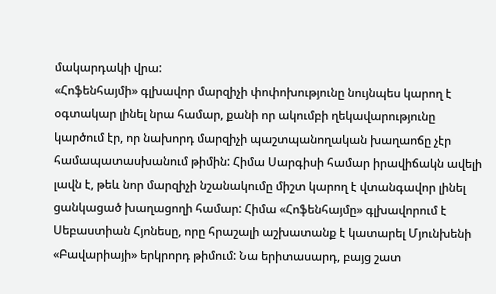մակարդակի վրա:
«Հոֆենհայմի» գլխավոր մարզիչի փոփոխությունը նույնպես կարող է օգտակար լինել նրա համար, քանի որ ակումբի ղեկավարությունը կարծում էր, որ նախորդ մարզիչի պաշտպանողական խաղաոճը չէր համապատասխանում թիմին: Հիմա Սարգիսի համար իրավիճակն ավելի լավն է, թեև նոր մարզիչի նշանակումը միշտ կարող է վտանգավոր լինել ցանկացած խաղացողի համար: Հիմա «Հոֆենհայմը» գլխավորում է Սեբաստիան Հյոնեսը, որը հրաշալի աշխատանք է կատարել Մյունխենի «Բավարիայի» երկրորդ թիմում: Նա երիտասարդ, բայց շատ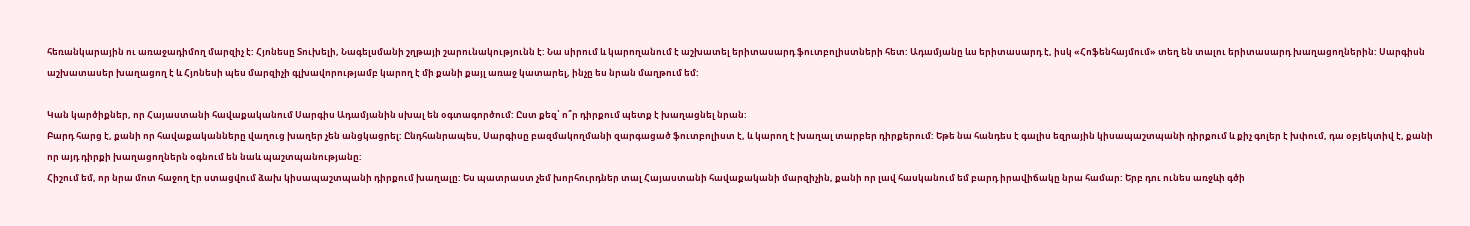հեռանկարային ու առաջադիմող մարզիչ է: Հյոնեսը Տուխելի, Նագելսմանի շղթայի շարունակությունն է: Նա սիրում և կարողանում է աշխատել երիտասարդ ֆուտբոլիստների հետ: Ադամյանը ևս երիտասարդ է, իսկ «Հոֆենհայմում» տեղ են տալու երիտասարդ խաղացողներին: Սարգիսն աշխատասեր խաղացող է և Հյոնեսի պես մարզիչի գլխավորությամբ կարող է մի քանի քայլ առաջ կատարել, ինչը ես նրան մաղթում եմ:

Կան կարծիքներ, որ Հայաստանի հավաքականում Սարգիս Ադամյանին սխալ են օգտագործում: Ըստ քեզ՝ ո՞ր դիրքում պետք է խաղացնել նրան:
Բարդ հարց է, քանի որ հավաքականները վաղուց խաղեր չեն անցկացրել: Ընդհանրապես, Սարգիսը բազմակողմանի զարգացած ֆուտբոլիստ է, և կարող է խաղալ տարբեր դիրքերում: Եթե նա հանդես է գալիս եզրային կիսապաշտպանի դիրքում և քիչ գոլեր է խփում, դա օբյեկտիվ է, քանի որ այդ դիրքի խաղացողներն օգնում են նաև պաշտպանությանը:
Հիշում եմ, որ նրա մոտ հաջող էր ստացվում ձախ կիսապաշտպանի դիրքում խաղալը: Ես պատրաստ չեմ խորհուրդներ տալ Հայաստանի հավաքականի մարզիչին, քանի որ լավ հասկանում եմ բարդ իրավիճակը նրա համար: Երբ դու ունես առջևի գծի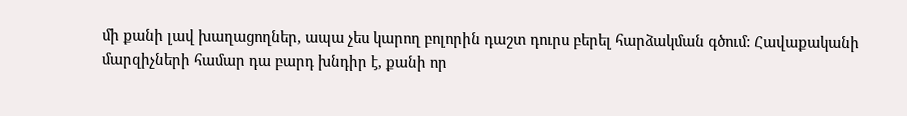մի քանի լավ խաղացողներ, ապա չես կարող բոլորին դաշտ դուրս բերել հարձակման գծում: Հավաքականի մարզիչների համար դա բարդ խնդիր է, քանի որ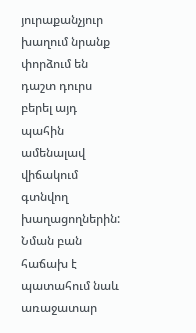յուրաքանչյուր խաղում նրանք փորձում են դաշտ դուրս բերել այդ պահին ամենալավ վիճակում գտնվող խաղացողներին: Նման բան հաճախ է պատահում նաև առաջատար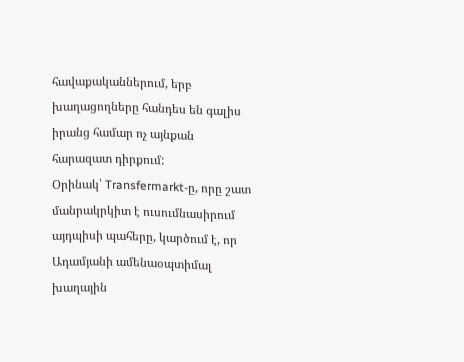հավաքականներում, երբ խաղացողները հանդես են գալիս իրանց համար ոչ այնքան հարազատ դիրքում:
Օրինակ՝ Transfermarkt-ը, որը շատ մանրակրկիտ է ուսումնասիրում այդպիսի պահերը, կարծում է, որ Ադամյանի ամենաօպտիմալ խաղային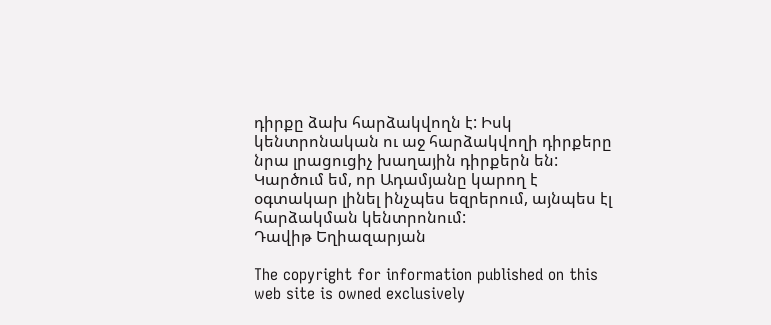դիրքը ձախ հարձակվողն է: Իսկ կենտրոնական ու աջ հարձակվողի դիրքերը նրա լրացուցիչ խաղային դիրքերն են: Կարծում եմ, որ Ադամյանը կարող է օգտակար լինել ինչպես եզրերում, այնպես էլ հարձակման կենտրոնում:
Դավիթ Եղիազարյան

The copyright for information published on this web site is owned exclusively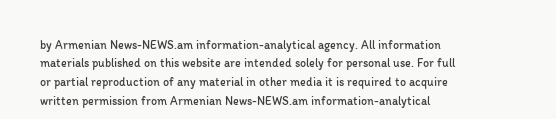by Armenian News-NEWS.am information-analytical agency. All information materials published on this website are intended solely for personal use. For full or partial reproduction of any material in other media it is required to acquire written permission from Armenian News-NEWS.am information-analytical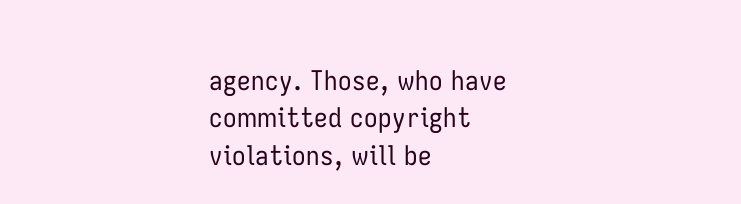agency. Those, who have committed copyright violations, will be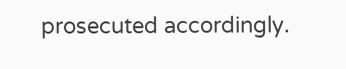prosecuted accordingly.